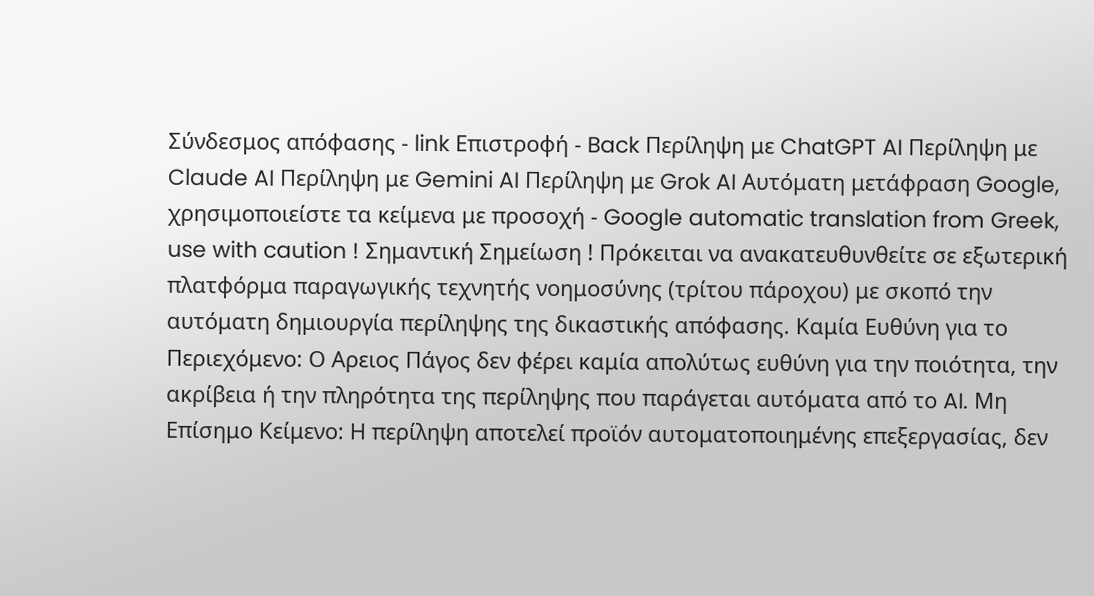Σύνδεσμος απόφασης - link Επιστροφή - Back Περίληψη με ChatGPT AI Περίληψη με Claude AI Περίληψη με Gemini AI Περίληψη με Grok AI Αυτόματη μετάφραση Google, χρησιμοποιείστε τα κείμενα με προσοχή - Google automatic translation from Greek, use with caution ! Σημαντική Σημείωση ! Πρόκειται να ανακατευθυνθείτε σε εξωτερική πλατφόρμα παραγωγικής τεχνητής νοημοσύνης (τρίτου πάροχου) με σκοπό την αυτόματη δημιουργία περίληψης της δικαστικής απόφασης. Καμία Ευθύνη για το Περιεχόμενο: Ο Αρειος Πάγος δεν φέρει καμία απολύτως ευθύνη για την ποιότητα, την ακρίβεια ή την πληρότητα της περίληψης που παράγεται αυτόματα από το AI. Μη Επίσημο Κείμενο: Η περίληψη αποτελεί προϊόν αυτοματοποιημένης επεξεργασίας, δεν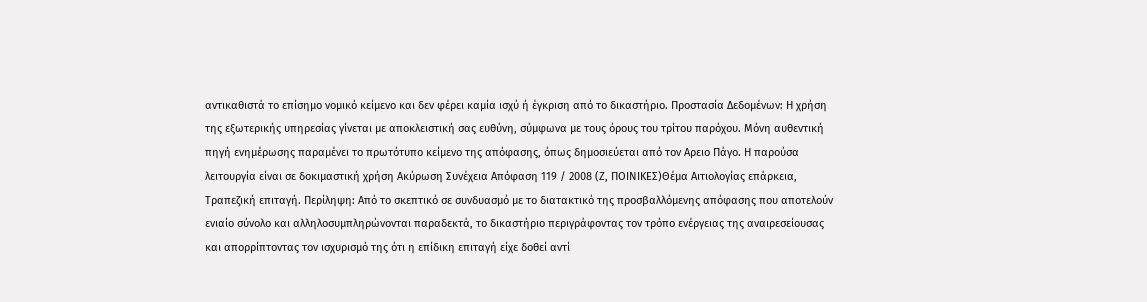αντικαθιστά το επίσημο νομικό κείμενο και δεν φέρει καμία ισχύ ή έγκριση από το δικαστήριο. Προστασία Δεδομένων: Η χρήση της εξωτερικής υπηρεσίας γίνεται με αποκλειστική σας ευθύνη, σύμφωνα με τους όρους του τρίτου παρόχου. Μόνη αυθεντική πηγή ενημέρωσης παραμένει το πρωτότυπο κείμενο της απόφασης, όπως δημοσιεύεται από τον Αρειο Πάγο. Η παρούσα λειτουργία είναι σε δοκιμαστική χρήση Ακύρωση Συνέχεια Απόφαση 119 / 2008 (Ζ, ΠΟΙΝΙΚΕΣ)Θέμα Αιτιολογίας επάρκεια, Τραπεζική επιταγή. Περίληψη: Από το σκεπτικό σε συνδυασμό με το διατακτικό της προσβαλλόμενης απόφασης που αποτελούν ενιαίο σύνολο και αλληλοσυμπληρώνονται παραδεκτά, το δικαστήριο περιγράφοντας τον τρόπο ενέργειας της αναιρεσείουσας και απορρίπτοντας τον ισχυρισμό της ότι η επίδικη επιταγή είχε δοθεί αντί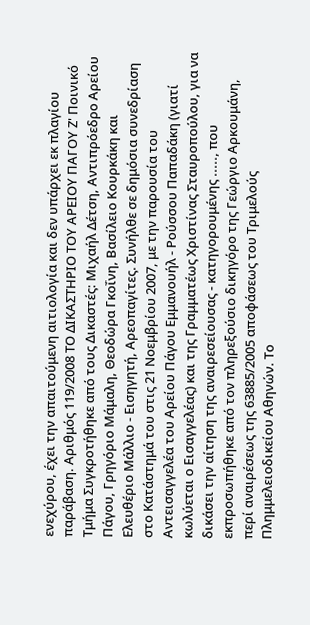ενεχύρου, έχει την απαιτούμενη αιτιολογία και δεν υπάρχει εκ πλαγίου παράβαση. Αριθμός 119/2008 ΤΟ ΔΙΚΑΣΤΗΡΙΟ ΤΟΥ ΑΡΕΙΟΥ ΠΑΓΟΥ Ζ' Ποινικό Τμήμα Συγκροτήθηκε από τους Δικαστές: Μιχαήλ Δέτση, Αντιπρόεδρο Αρείου Πάγου, Γρηγόριο Μάμαλη, Θεοδώρα Γκοΐνη, Βασίλειο Κουρκάκη και Ελευθέριο Μάλλιο - Εισηγητή, Αρεοπαγίτες. Συνήλθε σε δημόσια συνεδρίαση στο Κατάστημά του στις 21 Νοεμβρίου 2007, με την παρουσία του Αντεισαγγελέα του Αρείου Πάγου Εμμανουήλ - Ρούσσου Παπαδάκη (γιατί κωλύεται ο Εισαγγελέας) και της Γραμματέως Χριστίνας Σταυροπούλου, για να δικάσει την αίτηση της αναιρεσείουσας - κατηγορουμένης ....., που εκπροσωπήθηκε από τον πληρεξούσιο δικηγόρο της Γεώργιο Αρκουμάνη, περί αναιρέσεως της 63885/2005 αποφάσεως του Τριμελούς Πλημμελειοδικείου Αθηνών. Το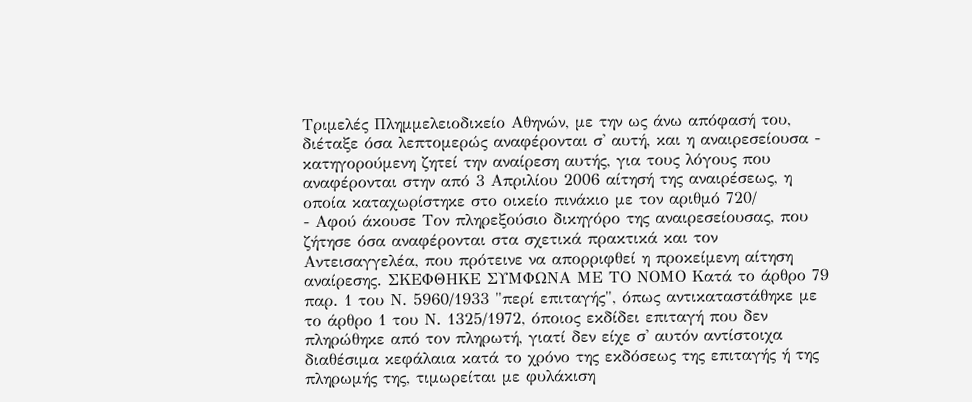Τριμελές Πλημμελειοδικείο Αθηνών, με την ως άνω απόφασή του, διέταξε όσα λεπτομερώς αναφέρονται σ' αυτή, και η αναιρεσείουσα - κατηγορούμενη ζητεί την αναίρεση αυτής, για τους λόγους που αναφέρονται στην από 3 Απριλίου 2006 αίτησή της αναιρέσεως, η οποία καταχωρίστηκε στο οικείο πινάκιο με τον αριθμό 720/
- Αφού άκουσε Τον πληρεξούσιο δικηγόρο της αναιρεσείουσας, που ζήτησε όσα αναφέρονται στα σχετικά πρακτικά και τον Αντεισαγγελέα, που πρότεινε να απορριφθεί η προκείμενη αίτηση αναίρεσης. ΣΚΕΦΘΗΚΕ ΣΥΜΦΩΝΑ ΜΕ ΤΟ ΝΟΜΟ Κατά το άρθρο 79 παρ. 1 του Ν. 5960/1933 "περί επιταγής", όπως αντικαταστάθηκε με το άρθρο 1 του Ν. 1325/1972, όποιος εκδίδει επιταγή που δεν πληρώθηκε από τον πληρωτή, γιατί δεν είχε σ' αυτόν αντίστοιχα διαθέσιμα κεφάλαια κατά το χρόνο της εκδόσεως της επιταγής ή της πληρωμής της, τιμωρείται με φυλάκιση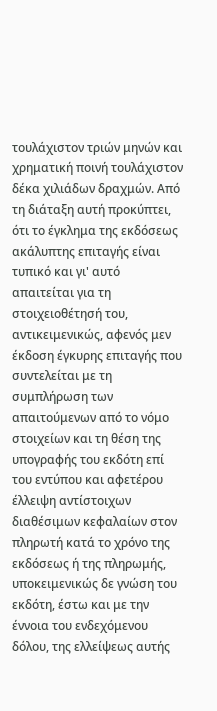τουλάχιστον τριών μηνών και χρηματική ποινή τουλάχιστον δέκα χιλιάδων δραχμών. Από τη διάταξη αυτή προκύπτει, ότι το έγκλημα της εκδόσεως ακάλυπτης επιταγής είναι τυπικό και γι' αυτό απαιτείται για τη στοιχειοθέτησή του, αντικειμενικώς, αφενός μεν έκδοση έγκυρης επιταγής που συντελείται με τη συμπλήρωση των απαιτούμενων από το νόμο στοιχείων και τη θέση της υπογραφής του εκδότη επί του εντύπου και αφετέρου έλλειψη αντίστοιχων διαθέσιμων κεφαλαίων στον πληρωτή κατά το χρόνο της εκδόσεως ή της πληρωμής, υποκειμενικώς δε γνώση του εκδότη, έστω και με την έννοια του ενδεχόμενου δόλου, της ελλείψεως αυτής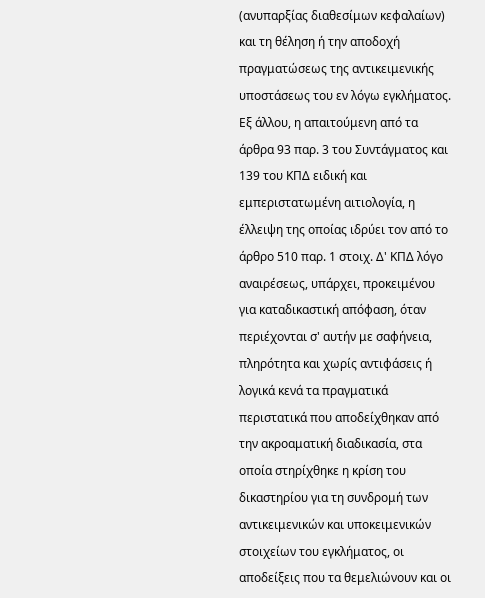(ανυπαρξίας διαθεσίμων κεφαλαίων) και τη θέληση ή την αποδοχή πραγματώσεως της αντικειμενικής υποστάσεως του εν λόγω εγκλήματος. Εξ άλλου, η απαιτούμενη από τα άρθρα 93 παρ. 3 του Συντάγματος και 139 του ΚΠΔ ειδική και εμπεριστατωμένη αιτιολογία, η έλλειψη της οποίας ιδρύει τον από το άρθρο 510 παρ. 1 στοιχ. Δ' ΚΠΔ λόγο αναιρέσεως, υπάρχει, προκειμένου για καταδικαστική απόφαση, όταν περιέχονται σ' αυτήν με σαφήνεια, πληρότητα και χωρίς αντιφάσεις ή λογικά κενά τα πραγματικά περιστατικά που αποδείχθηκαν από την ακροαματική διαδικασία, στα οποία στηρίχθηκε η κρίση του δικαστηρίου για τη συνδρομή των αντικειμενικών και υποκειμενικών στοιχείων του εγκλήματος, οι αποδείξεις που τα θεμελιώνουν και οι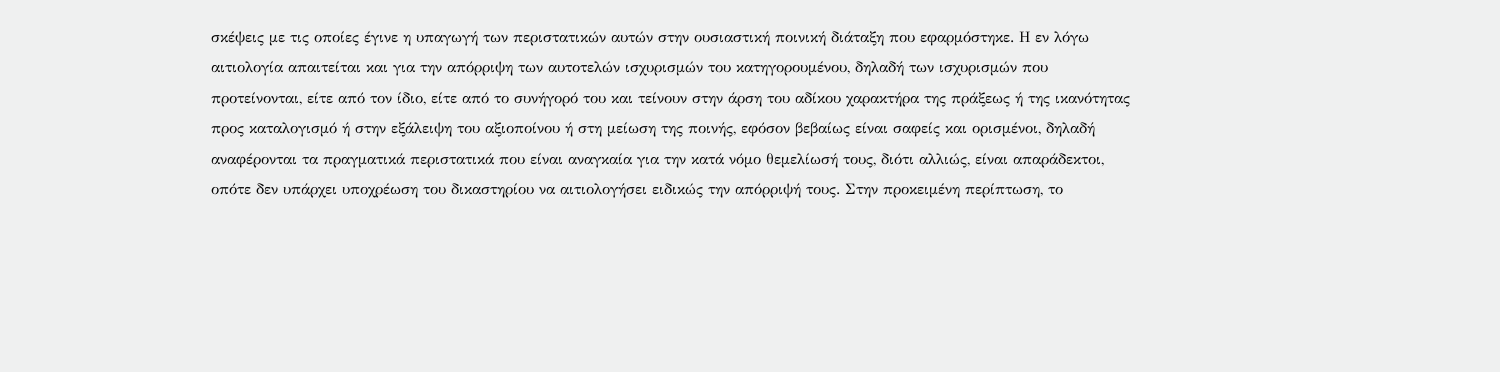σκέψεις με τις οποίες έγινε η υπαγωγή των περιστατικών αυτών στην ουσιαστική ποινική διάταξη που εφαρμόστηκε. Η εν λόγω αιτιολογία απαιτείται και για την απόρριψη των αυτοτελών ισχυρισμών του κατηγορουμένου, δηλαδή των ισχυρισμών που προτείνονται, είτε από τον ίδιο, είτε από το συνήγορό του και τείνουν στην άρση του αδίκου χαρακτήρα της πράξεως ή της ικανότητας προς καταλογισμό ή στην εξάλειψη του αξιοποίνου ή στη μείωση της ποινής, εφόσον βεβαίως είναι σαφείς και ορισμένοι, δηλαδή αναφέρονται τα πραγματικά περιστατικά που είναι αναγκαία για την κατά νόμο θεμελίωσή τους, διότι αλλιώς, είναι απαράδεκτοι, οπότε δεν υπάρχει υποχρέωση του δικαστηρίου να αιτιολογήσει ειδικώς την απόρριψή τους. Στην προκειμένη περίπτωση, το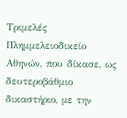Τριμελές Πλημμελειοδικείο Αθηνών, που δίκασε, ως δευτεροβάθμιο δικαστήριο, με την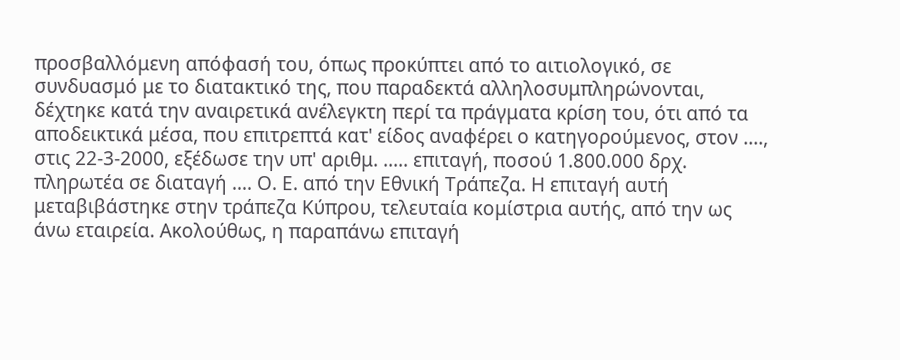προσβαλλόμενη απόφασή του, όπως προκύπτει από το αιτιολογικό, σε συνδυασμό με το διατακτικό της, που παραδεκτά αλληλοσυμπληρώνονται, δέχτηκε κατά την αναιρετικά ανέλεγκτη περί τα πράγματα κρίση του, ότι από τα αποδεικτικά μέσα, που επιτρεπτά κατ' είδος αναφέρει ο κατηγορούμενος, στον ...., στις 22-3-2000, εξέδωσε την υπ' αριθμ. ..... επιταγή, ποσού 1.800.000 δρχ. πληρωτέα σε διαταγή .... Ο. Ε. από την Εθνική Τράπεζα. Η επιταγή αυτή μεταβιβάστηκε στην τράπεζα Κύπρου, τελευταία κομίστρια αυτής, από την ως άνω εταιρεία. Ακολούθως, η παραπάνω επιταγή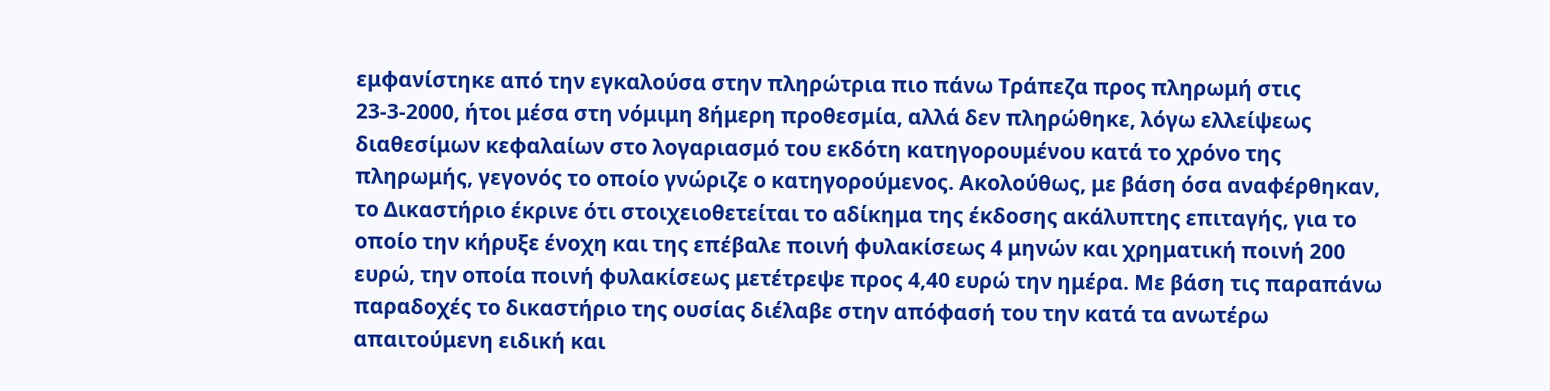εμφανίστηκε από την εγκαλούσα στην πληρώτρια πιο πάνω Τράπεζα προς πληρωμή στις 23-3-2000, ήτοι μέσα στη νόμιμη 8ήμερη προθεσμία, αλλά δεν πληρώθηκε, λόγω ελλείψεως διαθεσίμων κεφαλαίων στο λογαριασμό του εκδότη κατηγορουμένου κατά το χρόνο της πληρωμής, γεγονός το οποίο γνώριζε ο κατηγορούμενος. Ακολούθως, με βάση όσα αναφέρθηκαν, το Δικαστήριο έκρινε ότι στοιχειοθετείται το αδίκημα της έκδοσης ακάλυπτης επιταγής, για το οποίο την κήρυξε ένοχη και της επέβαλε ποινή φυλακίσεως 4 μηνών και χρηματική ποινή 200 ευρώ, την οποία ποινή φυλακίσεως μετέτρεψε προς 4,40 ευρώ την ημέρα. Με βάση τις παραπάνω παραδοχές το δικαστήριο της ουσίας διέλαβε στην απόφασή του την κατά τα ανωτέρω απαιτούμενη ειδική και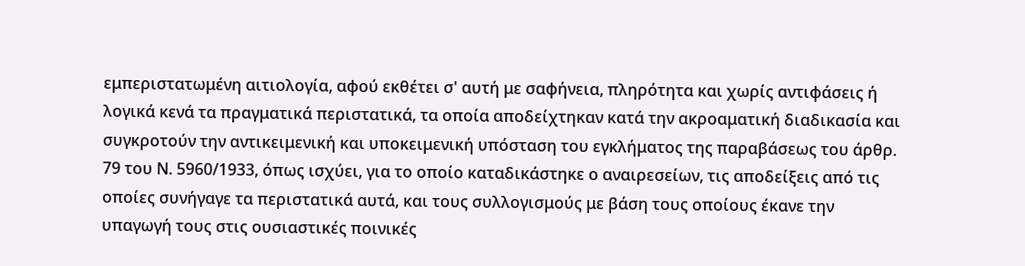εμπεριστατωμένη αιτιολογία, αφού εκθέτει σ' αυτή με σαφήνεια, πληρότητα και χωρίς αντιφάσεις ή λογικά κενά τα πραγματικά περιστατικά, τα οποία αποδείχτηκαν κατά την ακροαματική διαδικασία και συγκροτούν την αντικειμενική και υποκειμενική υπόσταση του εγκλήματος της παραβάσεως του άρθρ. 79 του Ν. 5960/1933, όπως ισχύει, για το οποίο καταδικάστηκε ο αναιρεσείων, τις αποδείξεις από τις οποίες συνήγαγε τα περιστατικά αυτά, και τους συλλογισμούς με βάση τους οποίους έκανε την υπαγωγή τους στις ουσιαστικές ποινικές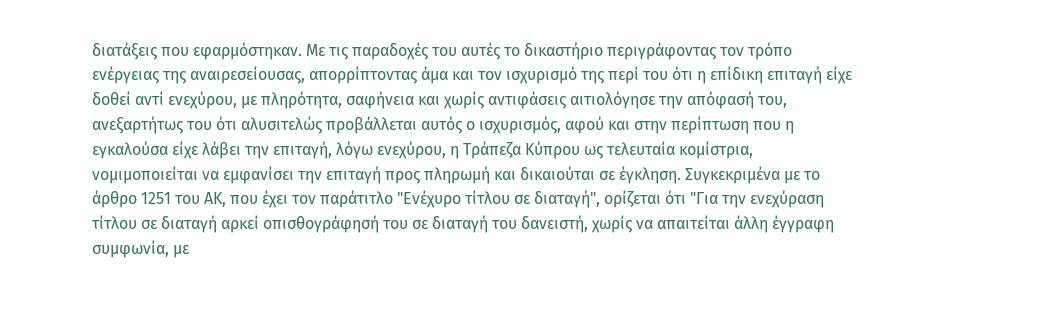διατάξεις που εφαρμόστηκαν. Με τις παραδοχές του αυτές το δικαστήριο περιγράφοντας τον τρόπο ενέργειας της αναιρεσείουσας, απορρίπτοντας άμα και τον ισχυρισμό της περί του ότι η επίδικη επιταγή είχε δοθεί αντί ενεχύρου, με πληρότητα, σαφήνεια και χωρίς αντιφάσεις αιτιολόγησε την απόφασή του, ανεξαρτήτως του ότι αλυσιτελώς προβάλλεται αυτός ο ισχυρισμός, αφού και στην περίπτωση που η εγκαλούσα είχε λάβει την επιταγή, λόγω ενεχύρου, η Τράπεζα Κύπρου ως τελευταία κομίστρια, νομιμοποιείται να εμφανίσει την επιταγή προς πληρωμή και δικαιούται σε έγκληση. Συγκεκριμένα με το άρθρο 1251 του ΑΚ, που έχει τον παράτιτλο "Ενέχυρο τίτλου σε διαταγή", ορίζεται ότι "Για την ενεχύραση τίτλου σε διαταγή αρκεί οπισθογράφησή του σε διαταγή του δανειστή, χωρίς να απαιτείται άλλη έγγραφη συμφωνία, με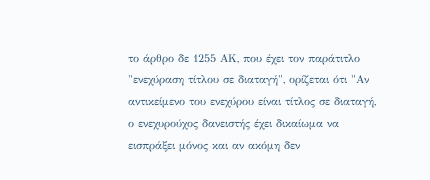το άρθρο δε 1255 ΑΚ, που έχει τον παράτιτλο "ενεχύραση τίτλου σε διαταγή", ορίζεται ότι "Αν αντικείμενο του ενεχύρου είναι τίτλος σε διαταγή, ο ενεχυρούχος δανειστής έχει δικαίωμα να εισπράξει μόνος και αν ακόμη δεν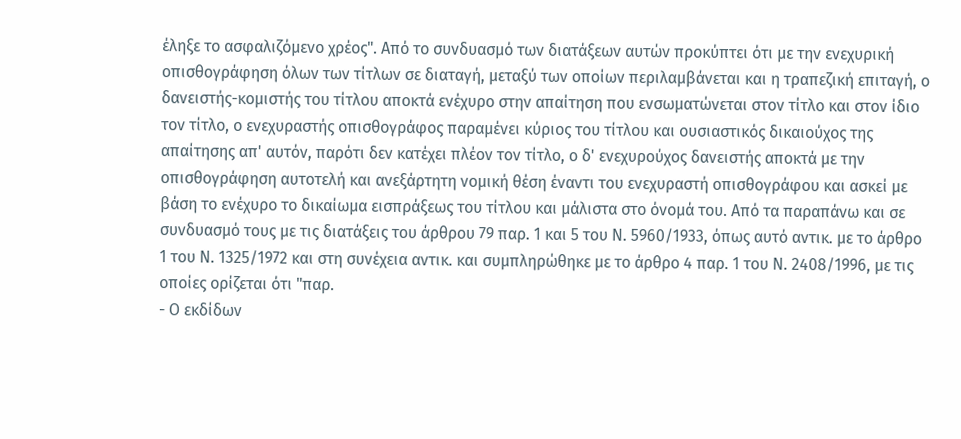έληξε το ασφαλιζόμενο χρέος". Από το συνδυασμό των διατάξεων αυτών προκύπτει ότι με την ενεχυρική οπισθογράφηση όλων των τίτλων σε διαταγή, μεταξύ των οποίων περιλαμβάνεται και η τραπεζική επιταγή, ο δανειστής-κομιστής του τίτλου αποκτά ενέχυρο στην απαίτηση που ενσωματώνεται στον τίτλο και στον ίδιο τον τίτλο, ο ενεχυραστής οπισθογράφος παραμένει κύριος του τίτλου και ουσιαστικός δικαιούχος της απαίτησης απ' αυτόν, παρότι δεν κατέχει πλέον τον τίτλο, ο δ' ενεχυρούχος δανειστής αποκτά με την οπισθογράφηση αυτοτελή και ανεξάρτητη νομική θέση έναντι του ενεχυραστή οπισθογράφου και ασκεί με βάση το ενέχυρο το δικαίωμα εισπράξεως του τίτλου και μάλιστα στο όνομά του. Από τα παραπάνω και σε συνδυασμό τους με τις διατάξεις του άρθρου 79 παρ. 1 και 5 του Ν. 5960/1933, όπως αυτό αντικ. με το άρθρο 1 του Ν. 1325/1972 και στη συνέχεια αντικ. και συμπληρώθηκε με το άρθρο 4 παρ. 1 του Ν. 2408/1996, με τις οποίες ορίζεται ότι "παρ.
- Ο εκδίδων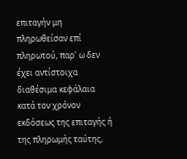επιταγήν μη πληρωθείσαν επί πληρωτού, παρ' ω δεν έχει αντίστοιχα διαθέσιμα κεφάλαια κατά τον χρόνον εκδόσεως της επιταγής ή της πληρωμής ταύτης,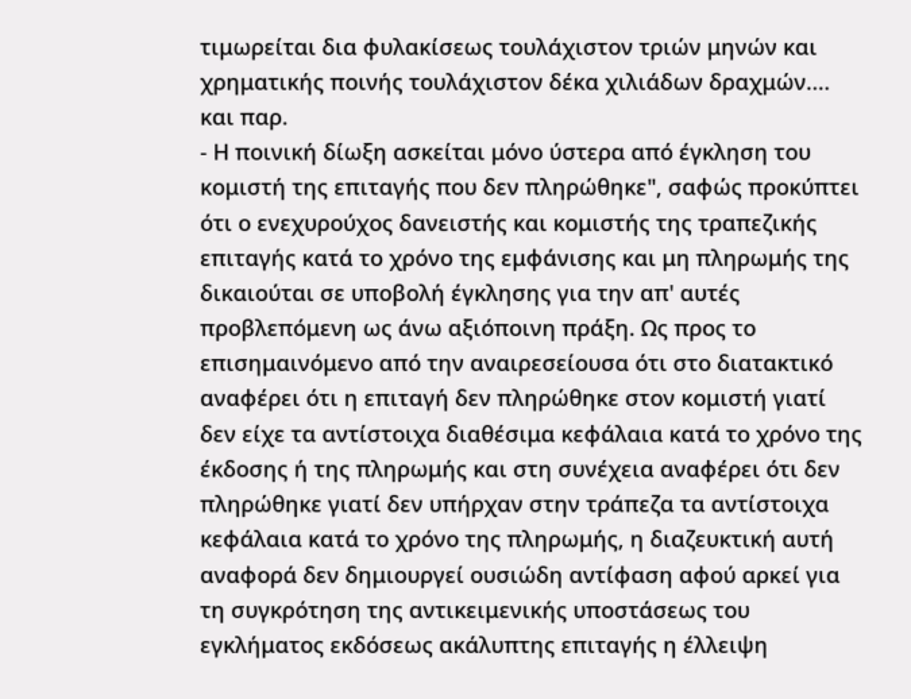τιμωρείται δια φυλακίσεως τουλάχιστον τριών μηνών και χρηματικής ποινής τουλάχιστον δέκα χιλιάδων δραχμών.... και παρ.
- Η ποινική δίωξη ασκείται μόνο ύστερα από έγκληση του κομιστή της επιταγής που δεν πληρώθηκε", σαφώς προκύπτει ότι ο ενεχυρούχος δανειστής και κομιστής της τραπεζικής επιταγής κατά το χρόνο της εμφάνισης και μη πληρωμής της δικαιούται σε υποβολή έγκλησης για την απ' αυτές προβλεπόμενη ως άνω αξιόποινη πράξη. Ως προς το επισημαινόμενο από την αναιρεσείουσα ότι στο διατακτικό αναφέρει ότι η επιταγή δεν πληρώθηκε στον κομιστή γιατί δεν είχε τα αντίστοιχα διαθέσιμα κεφάλαια κατά το χρόνο της έκδοσης ή της πληρωμής και στη συνέχεια αναφέρει ότι δεν πληρώθηκε γιατί δεν υπήρχαν στην τράπεζα τα αντίστοιχα κεφάλαια κατά το χρόνο της πληρωμής, η διαζευκτική αυτή αναφορά δεν δημιουργεί ουσιώδη αντίφαση αφού αρκεί για τη συγκρότηση της αντικειμενικής υποστάσεως του εγκλήματος εκδόσεως ακάλυπτης επιταγής η έλλειψη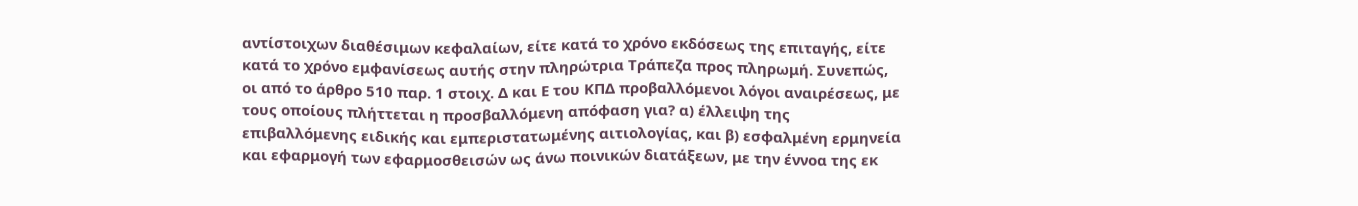αντίστοιχων διαθέσιμων κεφαλαίων, είτε κατά το χρόνο εκδόσεως της επιταγής, είτε κατά το χρόνο εμφανίσεως αυτής στην πληρώτρια Τράπεζα προς πληρωμή. Συνεπώς, οι από το άρθρο 510 παρ. 1 στοιχ. Δ και Ε του ΚΠΔ προβαλλόμενοι λόγοι αναιρέσεως, με τους οποίους πλήττεται η προσβαλλόμενη απόφαση για? α) έλλειψη της επιβαλλόμενης ειδικής και εμπεριστατωμένης αιτιολογίας, και β) εσφαλμένη ερμηνεία και εφαρμογή των εφαρμοσθεισών ως άνω ποινικών διατάξεων, με την έννοα της εκ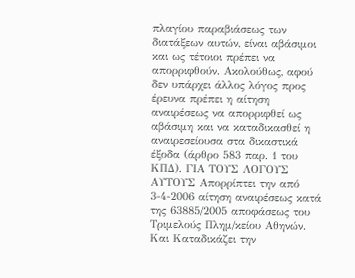πλαγίου παραβιάσεως των διατάξεων αυτών, είναι αβάσιμοι και ως τέτοιοι πρέπει να απορριφθούν. Ακολούθως, αφού δεν υπάρχει άλλος λόγος προς έρευνα πρέπει η αίτηση αναιρέσεως να απορριφθεί ως αβάσιμη και να καταδικασθεί η αναιρεσείουσα στα δικαστικά έξοδα (άρθρο 583 παρ. 1 του ΚΠΔ). ΓΙΑ ΤΟΥΣ ΛΟΓΟΥΣ ΑΥΤΟΥΣ Απορρίπτει την από 3-4-2006 αίτηση αναιρέσεως κατά της 63885/2005 αποφάσεως του Τριμελούς Πλημ/κείου Αθηνών. Και Καταδικάζει την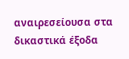αναιρεσείουσα στα δικαστικά έξοδα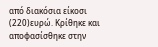από διακόσια είκοσι
(220)ευρώ. Κρίθηκε και αποφασίσθηκε στην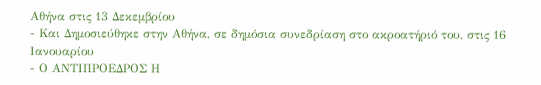Αθήνα στις 13 Δεκεμβρίου
- Και Δημοσιεύθηκε στην Αθήνα, σε δημόσια συνεδρίαση στο ακροατήριό του, στις 16 Ιανουαρίου
- Ο ΑΝΤΙΠΡΟΕΔΡΟΣ Η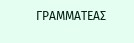ΓΡΑΜΜΑΤΕΑΣ